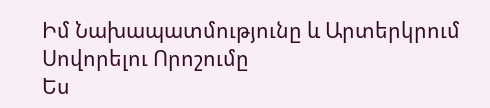Իմ Նախապատմությունը և Արտերկրում Սովորելու Որոշումը
Ես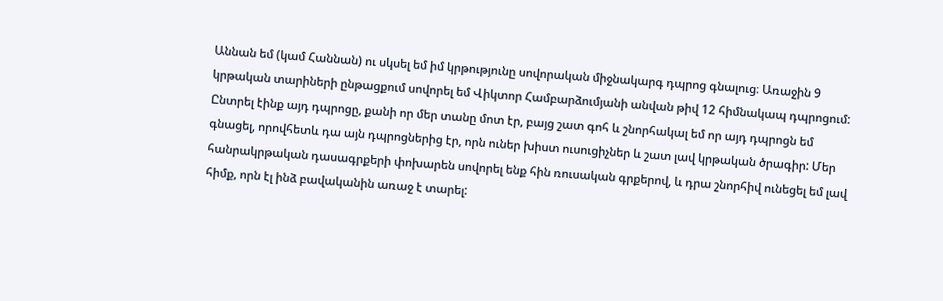Աննան եմ (կամ Հաննան) ու սկսել եմ իմ կրթությունը սովորական միջնակարգ դպրոց գնալուց։ Առաջին 9 կրթական տարիների ընթացքում սովորել եմ Վիկտոր Համբարձումյանի անվան թիվ 12 հիմնակապ դպրոցում: Ընտրել էինք այդ դպրոցը, քանի որ մեր տանը մոտ էր, բայց շատ գոհ և շնորհակալ եմ որ այդ դպրոցն եմ գնացել, որովհետև դա այն դպրոցներից էր, որն ուներ խիստ ուսուցիչներ և շատ լավ կրթական ծրագիր: Մեր հանրակրթական դասագրքերի փոխարեն սովորել ենք հին ռուսական գրքերով, և դրա շնորհիվ ունեցել եմ լավ հիմք, որն էլ ինձ բավականին առաջ է տարել: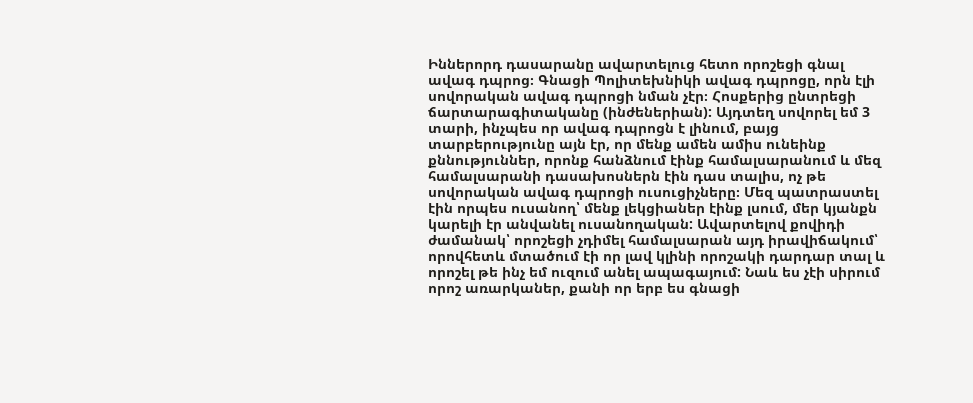Իններորդ դասարանը ավարտելուց հետո որոշեցի գնալ ավագ դպրոց։ Գնացի Պոլիտեխնիկի ավագ դպրոցը, որն էլի սովորական ավագ դպրոցի նման չէր։ Հոսքերից ընտրեցի ճարտարագիտականը (ինժեներիան): Այդտեղ սովորել եմ 3 տարի, ինչպես որ ավագ դպրոցն է լինում, բայց տարբերությունը այն էր, որ մենք ամեն ամիս ունեինք քննություններ, որոնք հանձնում էինք համալսարանում և մեզ համալսարանի դասախոսներն էին դաս տալիս, ոչ թե սովորական ավագ դպրոցի ուսուցիչները։ Մեզ պատրաստել էին որպես ուսանող՝ մենք լեկցիաներ էինք լսում, մեր կյանքն կարելի էր անվանել ուսանողական: Ավարտելով քովիդի ժամանակ՝ որոշեցի չդիմել համալսարան այդ իրավիճակում՝ որովհետև մտածում էի որ լավ կլինի որոշակի դարդար տալ և որոշել թե ինչ եմ ուզում անել ապագայում: Նաև ես չէի սիրում որոշ առարկաներ, քանի որ երբ ես գնացի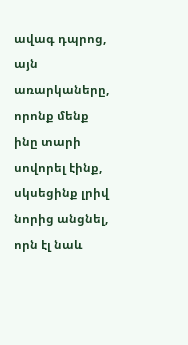ավագ դպրոց, այն առարկաները, որոնք մենք ինը տարի սովորել էինք, սկսեցինք լրիվ նորից անցնել, որն էլ նաև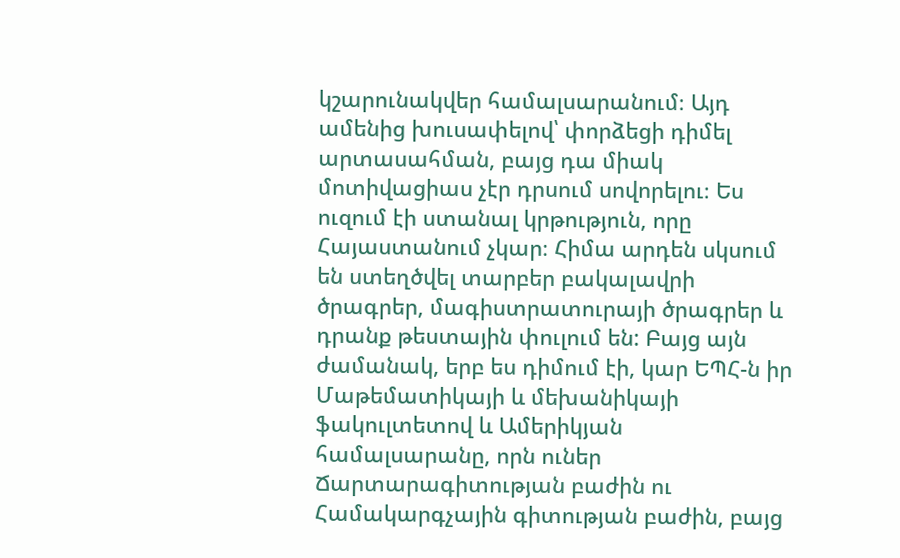կշարունակվեր համալսարանում։ Այդ ամենից խուսափելով՝ փորձեցի դիմել արտասահման, բայց դա միակ մոտիվացիաս չէր դրսում սովորելու։ Ես ուզում էի ստանալ կրթություն, որը Հայաստանում չկար։ Հիմա արդեն սկսում են ստեղծվել տարբեր բակալավրի ծրագրեր, մագիստրատուրայի ծրագրեր և դրանք թեստային փուլում են: Բայց այն ժամանակ, երբ ես դիմում էի, կար ԵՊՀ-ն իր Մաթեմատիկայի և մեխանիկայի ֆակուլտետով և Ամերիկյան համալսարանը, որն ուներ Ճարտարագիտության բաժին ու Համակարգչային գիտության բաժին, բայց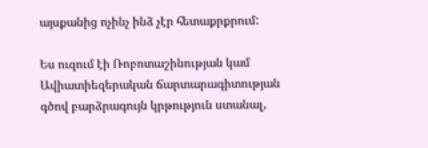այսքանից ոչինչ ինձ չէր հետաքրքրում:

Ես ուզում էի Ռոբոտաշինության կամ Ավիատիեզերական ճարտարագիտության գծով բարձրագույն կրթություն ստանալ,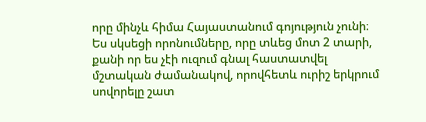որը մինչև հիմա Հայաստանում գոյություն չունի։ Ես սկսեցի որոնումները, որը տևեց մոտ 2 տարի, քանի որ ես չէի ուզում գնալ հաստատվել մշտական ժամանակով, որովհետև ուրիշ երկրում սովորելը շատ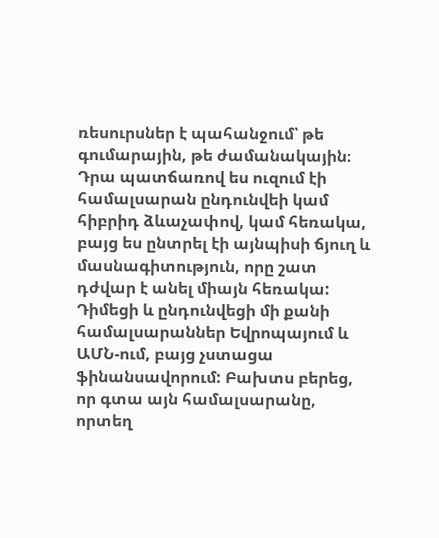ռեսուրսներ է պահանջում՝ թե գումարային, թե ժամանակային։ Դրա պատճառով ես ուզում էի համալսարան ընդունվեի կամ հիբրիդ ձևաչափով, կամ հեռակա, բայց ես ընտրել էի այնպիսի ճյուղ և մասնագիտություն, որը շատ դժվար է անել միայն հեռակա: Դիմեցի և ընդունվեցի մի քանի համալսարաններ Եվրոպայում և ԱՄՆ-ում, բայց չստացա ֆինանսավորում: Բախտս բերեց, որ գտա այն համալսարանը, որտեղ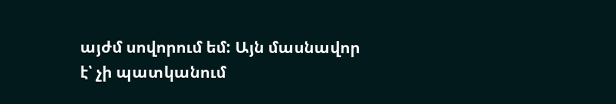այժմ սովորում եմ: Այն մասնավոր է՝ չի պատկանում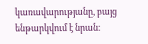կառավարությանը, բայց ենթարկվում է նրան։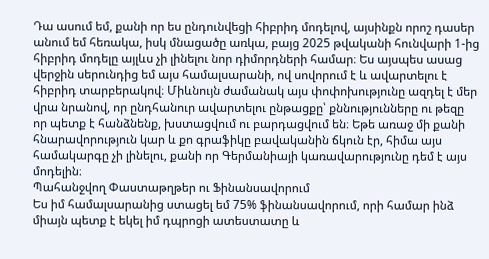Դա ասում եմ, քանի որ ես ընդունվեցի հիբրիդ մոդելով, այսինքն որոշ դասեր անում եմ հեռակա, իսկ մնացածը առկա, բայց 2025 թվականի հունվարի 1-ից հիբրիդ մոդելը այլևս չի լինելու նոր դիմորդների համար։ Ես այսպես ասաց վերջին սերունդից եմ այս համալսարանի, ով սովորում է և ավարտելու է հիբրիդ տարբերակով։ Միևնույն ժամանակ այս փոփոխությունը ազդել է մեր վրա նրանով, որ ընդհանուր ավարտելու ընթացքը՝ քննությունները ու թեզը որ պետք է հանձնենք, խստացվում ու բարդացվում են։ Եթե առաջ մի քանի հնարավորություն կար և քո գրաֆիկը բավականին ճկուն էր, հիմա այս համակարգը չի լինելու, քանի որ Գերմանիայի կառավարությունը դեմ է այս մոդելին։
Պահանջվող Փաստաթղթեր ու Ֆինանսավորում
Ես իմ համալսարանից ստացել եմ 75% ֆինանսավորում, որի համար ինձ միայն պետք է եկել իմ դպրոցի ատեստատը և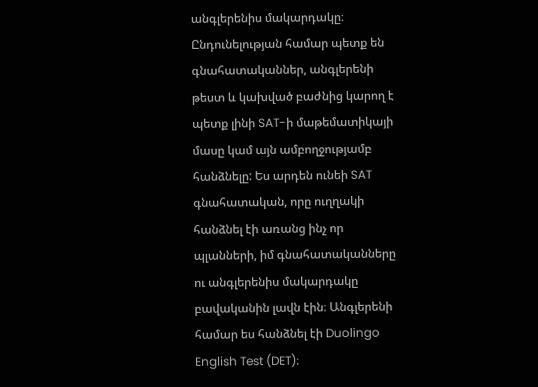անգլերենիս մակարդակը։
Ընդունելության համար պետք են գնահատականներ, անգլերենի թեստ և կախված բաժնից կարող է պետք լինի SAT-ի մաթեմատիկայի մասը կամ այն ամբողջությամբ հանձնելը: Ես արդեն ունեի SAT գնահատական, որը ուղղակի հանձնել էի առանց ինչ որ պլանների, իմ գնահատականները ու անգլերենիս մակարդակը բավականին լավն էին։ Անգլերենի համար ես հանձնել էի Duolingo English Test (DET)։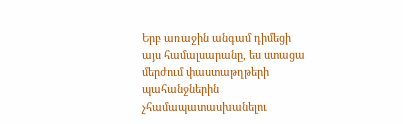Երբ առաջին անգամ դիմեցի այս համալսարանը, ես ստացա մերժում փաստաթղթերի պահանջներին չհամապատասխանելու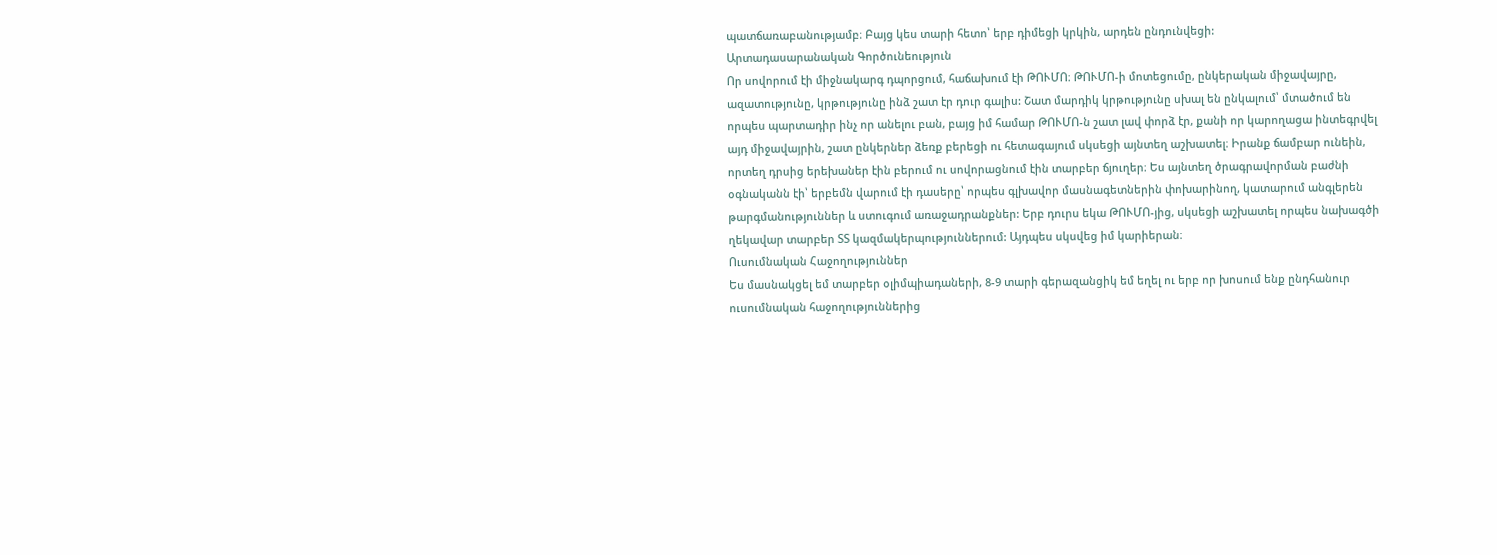պատճառաբանությամբ։ Բայց կես տարի հետո՝ երբ դիմեցի կրկին, արդեն ընդունվեցի:
Արտադասարանական Գործունեություն
Որ սովորում էի միջնակարգ դպորցում, հաճախում էի ԹՈՒՄՈ։ ԹՈՒՄՈ-ի մոտեցումը, ընկերական միջավայրը, ազատությունը, կրթությունը ինձ շատ էր դուր գալիս: Շատ մարդիկ կրթությունը սխալ են ընկալում՝ մտածում են որպես պարտադիր ինչ որ անելու բան, բայց իմ համար ԹՈՒՄՈ-ն շատ լավ փորձ էր, քանի որ կարողացա ինտեգրվել այդ միջավայրին, շատ ընկերներ ձեռք բերեցի ու հետագայում սկսեցի այնտեղ աշխատել։ Իրանք ճամբար ունեին, որտեղ դրսից երեխաներ էին բերում ու սովորացնում էին տարբեր ճյուղեր։ Ես այնտեղ ծրագրավորման բաժնի օգնականն էի՝ երբեմն վարում էի դասերը՝ որպես գլխավոր մասնագետներին փոխարինող, կատարում անգլերեն թարգմանություններ և ստուգում առաջադրանքներ: Երբ դուրս եկա ԹՈՒՄՈ-յից, սկսեցի աշխատել որպես նախագծի ղեկավար տարբեր ՏՏ կազմակերպություններում: Այդպես սկսվեց իմ կարիերան։
Ուսումնական Հաջողություններ
Ես մասնակցել եմ տարբեր օլիմպիադաների, 8-9 տարի գերազանցիկ եմ եղել ու երբ որ խոսում ենք ընդհանուր ուսումնական հաջողություններից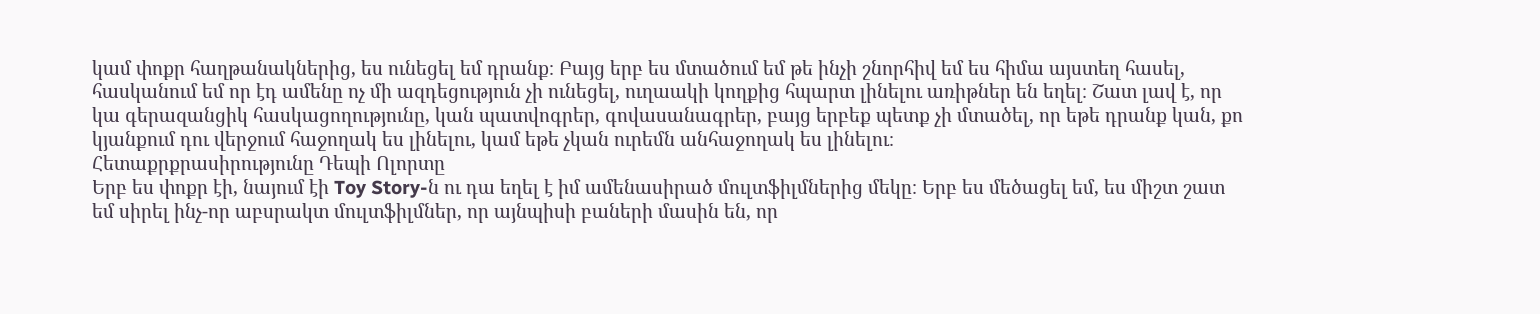կամ փոքր հաղթանակներից, ես ունեցել եմ դրանք։ Բայց երբ ես մտածում եմ թե ինչի շնորհիվ եմ ես հիմա այստեղ հասել, հասկանում եմ որ էդ ամենը ոչ մի ազդեցություն չի ունեցել, ուղաակի կողքից հպարտ լինելու առիթներ են եղել։ Շատ լավ է, որ կա գերազանցիկ հասկացողությունը, կան պատվոգրեր, գովասանագրեր, բայց երբեք պետք չի մտածել, որ եթե դրանք կան, քո կյանքում դու վերջում հաջողակ ես լինելու, կամ եթե չկան ուրեմն անհաջողակ ես լինելու։
Հետաքրքրասիրությունը Դեպի Ոլորտը
Երբ ես փոքր էի, նայում էի Toy Story-ն ու դա եղել է իմ ամենասիրած մուլտֆիլմներից մեկը։ Երբ ես մեծացել եմ, ես միշտ շատ եմ սիրել ինչ-որ աբսրակտ մուլտֆիլմներ, որ այնպիսի բաների մասին են, որ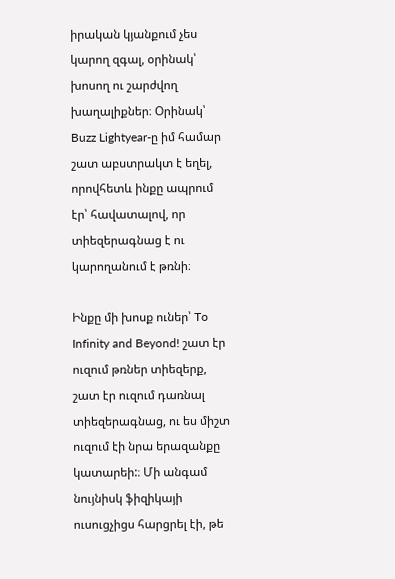իրական կյանքում չես կարող զգալ, օրինակ՝ խոսող ու շարժվող խաղալիքներ։ Օրինակ՝ Buzz Lightyear-ը իմ համար շատ աբստրակտ է եղել, որովհետև ինքը ապրում էր՝ հավատալով, որ տիեզերագնաց է ու կարողանում է թռնի։

Ինքը մի խոսք ուներ՝ To Infinity and Beyond! շատ էր ուզում թռներ տիեզերք, շատ էր ուզում դառնալ տիեզերագնաց, ու ես միշտ ուզում էի նրա երազանքը կատարեի:։ Մի անգամ նույնիսկ ֆիզիկայի ուսուցչիցս հարցրել էի, թե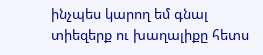ինչպես կարող եմ գնալ տիեզերք ու խաղալիքը հետս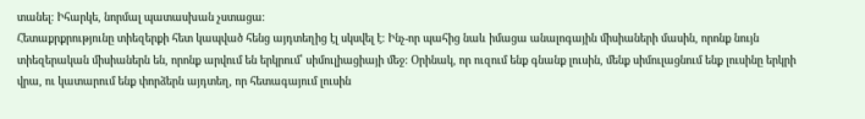տանել։ Իհարկե, նորմալ պատասխան չստացա։
Հետաքրքրությունը տիեզերքի հետ կապված հենց այդտեղից էլ սկսվել է։ Ինչ-որ պահից նաև իմացա անալոգային միսիաների մասին, որոնք նույն տիեզերական միսիաներն են, որոնք արվում են երկրում՝ սիմուլիացիայի մեջ։ Օրինակ, որ ուզում ենք գնանք լուսին, մենք սիմուլացնում ենք լուսինը երկրի վրա, ու կատարում ենք փորձերն այդտեղ, որ հետագայում լուսին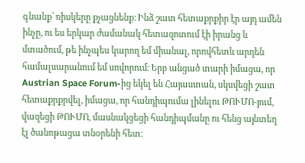գնանք՝ ռիսկերը քչացնենք։ Ինձ շատ հետաքրքիր էր այդ ամեն ինչը, ու ես երկար ժամանակ հետազոտում էի իրանց և մտածում, թե ինչպես կարող եմ միանալ, որովհետև արդեն համալսարանում եմ սովորում։ Երբ անցած տարի իմացա, որ Austrian Space Forum-ից եկել են Հայաստան, սկսվեցի շատ հետաքրքրվել, իմացա, որ հանդիպումա լինելու ԹՈՒՄՈ-յում, վազեցի ԹՈՒՄՈ, մասնակցեցի հանդիպմանը ու հենց այնտեղ էլ ծանոթացա տնօրենի հետ։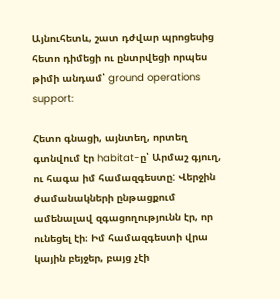Այնուհետև, շատ դժվար պրոցեսից հետո դիմեցի ու ընտրվեցի որպես թիմի անդամ՝ ground operations support:

Հետո գնացի, այնտեղ, որտեղ գտնվում էր habitat-ը՝ Արմաշ գյուղ, ու հագա իմ համազգեստը: Վերջին ժամանակների ընթացքում ամենալավ զգացողությունն էր, որ ունեցել էի։ Իմ համազգեստի վրա կային բեյջեր, բայց չէի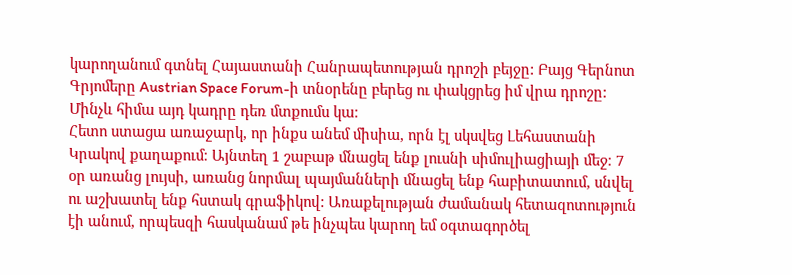կարողանում գտնել Հայաստանի Հանրապետության դրոշի բեյջը: Բայց Գերնոտ Գրյոմերը Austrian Space Forum-ի տնօրենը բերեց ու փակցրեց իմ վրա դրոշը: Մինչև հիմա այդ կադրը դեռ մտքումս կա։
Հետո ստացա առաջարկ, որ ինքս անեմ միսիա, որն էլ սկսվեց Լեհաստանի Կրակով քաղաքում։ Այնտեղ 1 շաբաթ մնացել ենք լուսնի սիմուլիացիայի մեջ։ 7 օր առանց լույսի, առանց նորմալ պայմանների մնացել ենք հաբիտատում, սնվել ու աշխատել ենք հստակ գրաֆիկով: Առաքելության ժամանակ հետազոտություն էի անում, որպեսզի հասկանամ թե ինչպես կարող եմ օգտագործել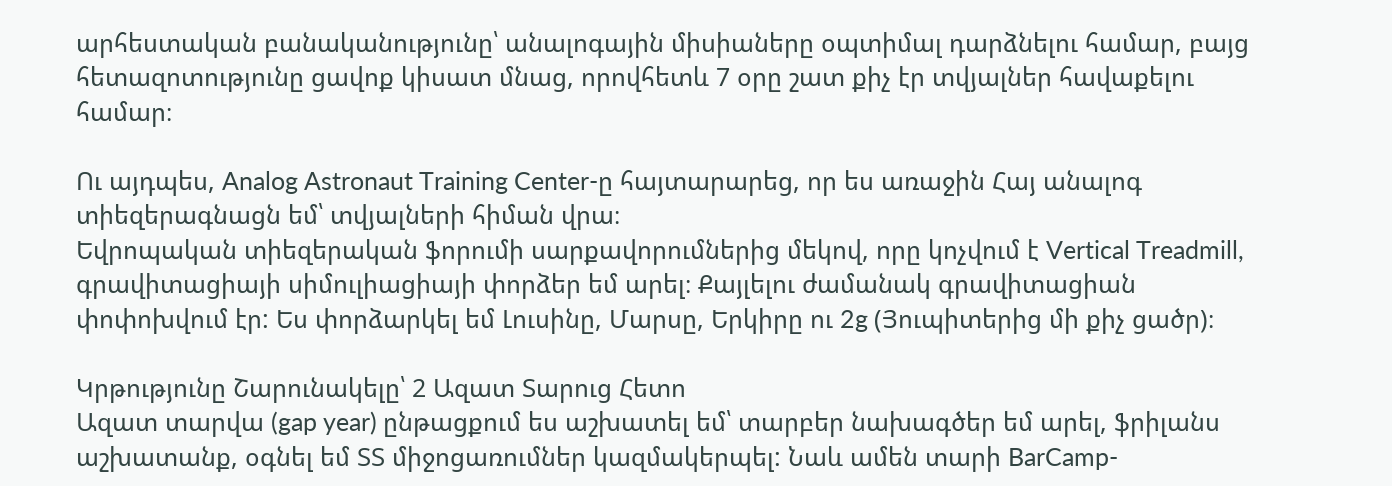արհեստական բանականությունը՝ անալոգային միսիաները օպտիմալ դարձնելու համար, բայց հետազոտությունը ցավոք կիսատ մնաց, որովհետև 7 օրը շատ քիչ էր տվյալներ հավաքելու համար։

Ու այդպես, Analog Astronaut Training Center-ը հայտարարեց, որ ես առաջին Հայ անալոգ տիեզերագնացն եմ՝ տվյալների հիման վրա։
Եվրոպական տիեզերական ֆորումի սարքավորումներից մեկով, որը կոչվում է Vertical Treadmill, գրավիտացիայի սիմուլիացիայի փորձեր եմ արել։ Քայլելու ժամանակ գրավիտացիան փոփոխվում էր: Ես փորձարկել եմ Լուսինը, Մարսը, Երկիրը ու 2g (Յուպիտերից մի քիչ ցածր)։

Կրթությունը Շարունակելը՝ 2 Ազատ Տարուց Հետո
Ազատ տարվա (gap year) ընթացքում ես աշխատել եմ՝ տարբեր նախագծեր եմ արել, ֆրիլանս աշխատանք, օգնել եմ ՏՏ միջոցառումներ կազմակերպել: Նաև ամեն տարի BarCamp-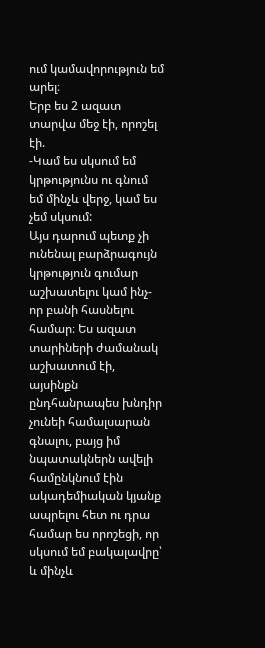ում կամավորություն եմ արել։
Երբ ես 2 ազատ տարվա մեջ էի, որոշել էի.
-Կամ ես սկսում եմ կրթությունս ու գնում եմ մինչև վերջ, կամ ես չեմ սկսում:
Այս դարում պետք չի ունենալ բարձրագույն կրթություն գումար աշխատելու կամ ինչ-որ բանի հասնելու համար։ Ես ազատ տարիների ժամանակ աշխատում էի, այսինքն ընդհանրապես խնդիր չունեի համալսարան գնալու, բայց իմ նպատակներն ավելի համընկնում էին ակադեմիական կյանք ապրելու հետ ու դրա համար ես որոշեցի, որ սկսում եմ բակալավրը՝ և մինչև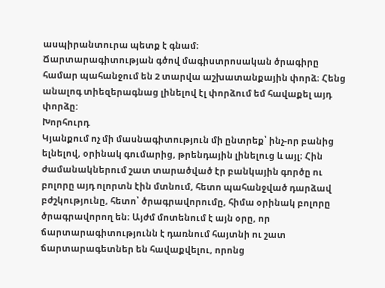ասպիրանտուրա պետք է գնամ։
Ճարտարագիտության գծով մագիստրոսական ծրագիրը համար պահանջում են 2 տարվա աշխատանքային փորձ։ Հենց անալոգ տիեզերագնաց լինելով էլ փորձում եմ հավաքել այդ փորձը:
Խորհուրդ
Կյանքում ոչ մի մասնագիտություն մի ընտրեք՝ ինչ-որ բանից ելնելով, օրինակ գումարից, թրենդային լինելուց և այլ։ Հին ժամանակներում շատ տարածված էր բանկային գործը ու բոլորը այդ ոլորտն էին մտնում, հետո պահանջված դարձավ բժշկությունը, հետո՝ ծրագրավորումը, հիմա օրինակ բոլորը ծրագրավորող են։ Այժմ մոտենում է այն օրը, որ ճարտարագիտությունն է դառնում հայտնի ու շատ ճարտարագետներ են հավաքվելու, որոնց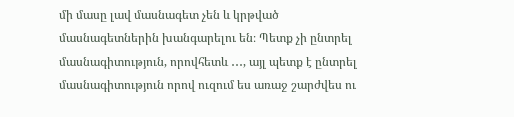մի մասը լավ մասնագետ չեն և կրթված մասնագետներին խանգարելու են։ Պետք չի ընտրել մասնագիտություն, որովհետև ․․․, այլ պետք է ընտրել մասնագիտություն որով ուզում ես առաջ շարժվես ու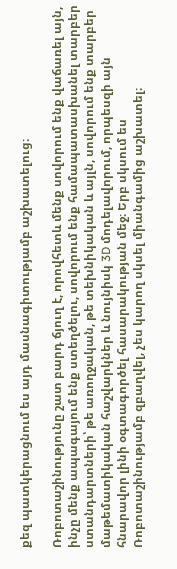քեզ պատկերացնում ես այդ մասնագիտությամբ աշխատելուց։

Ռոբոտաշինությունը շատ բարդ ճյուղ է, որովհետև մենք սովորում ենք վաճառել այն, ինչը մենք ապագայում ենք ստեղծելու, սովորում ենք համապատասխանել տարբեր ստանդարտների՝ թե առողջական, թե տեխնիկական և այլն, սովորում ենք տարբեր մաթեմատիկական հաշվարկներ և նույնիսկ 3D մոդելավորում, որպեսզի այն հնարավոր լինի օգտագործել հասարակության մեջ։ Երբ սկսում ես Ռոբոտաշինությամբ զբաղվել, չես կարող սկսել միանգամից աշխատել։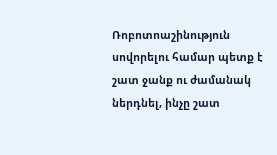Ռոբոտոաշինություն սովորելու համար պետք է շատ ջանք ու ժամանակ ներդնել, ինչը շատ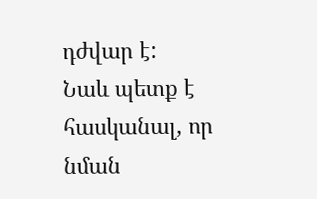դժվար է:
Նաև պետք է հասկանալ, որ նման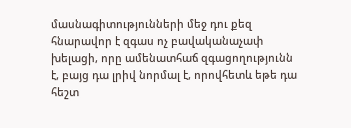մասնագիտությունների մեջ դու քեզ հնարավոր է զգաս ոչ բավականաչափ խելացի, որը ամենատհաճ զգացողությունն է, բայց դա լրիվ նորմալ է, որովհետև եթե դա հեշտ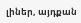լիներ, այդքան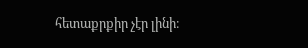հետաքրքիր չէր լինի։